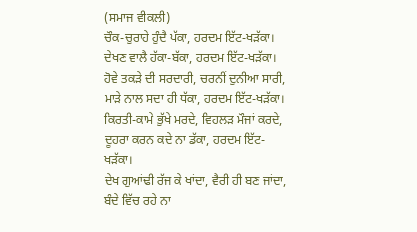(ਸਮਾਜ ਵੀਕਲੀ)
ਚੌਕ-ਚੁਰਾਹੇ ਹੁੰਦੈ ਪੱਕਾ, ਹਰਦਮ ਇੱਟ-ਖੜੱਕਾ।
ਦੇਖਣ ਵਾਲੈ ਹੱਕਾ-ਬੱਕਾ, ਹਰਦਮ ਇੱਟ-ਖੜੱਕਾ।
ਹੋਵੇ ਤਕੜੇ ਦੀ ਸਰਦਾਰੀ, ਚਰਨੀਂ ਦੁਨੀਆ ਸਾਰੀ,
ਮਾੜੇ ਨਾਲ ਸਦਾ ਹੀ ਧੱਕਾ, ਹਰਦਮ ਇੱਟ-ਖੜੱਕਾ।
ਕਿਰਤੀ-ਕਾਮੇ ਭੁੱਖੇ ਮਰਦੇ, ਵਿਹਲੜ ਮੌਜਾਂ ਕਰਦੇ,
ਦੂਹਰਾ ਕਰਨ ਕਦੇ ਨਾ ਡੱਕਾ, ਹਰਦਮ ਇੱਟ-ਖੜੱਕਾ।
ਦੇਖ ਗੁਆਂਢੀ ਰੱਜ ਕੇ ਖਾਂਦਾ, ਵੈਰੀ ਹੀ ਬਣ ਜਾਂਦਾ,
ਬੰਦੇ ਵਿੱਚ ਰਹੇ ਨਾ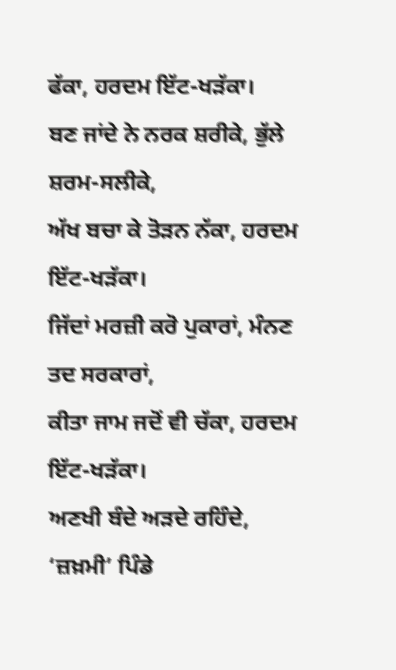ਫੱਕਾ, ਹਰਦਮ ਇੱਟ-ਖੜੱਕਾ।
ਬਣ ਜਾਂਦੇ ਨੇ ਨਰਕ ਸ਼ਰੀਕੇ, ਭੁੱਲੇ ਸ਼ਰਮ-ਸਲੀਕੇ,
ਅੱਖ ਬਚਾ ਕੇ ਤੋੜਨ ਨੱਕਾ, ਹਰਦਮ ਇੱਟ-ਖੜੱਕਾ।
ਜਿੱਦਾਂ ਮਰਜ਼ੀ ਕਰੋ ਪੁਕਾਰਾਂ, ਮੰਨਣ ਤਦ ਸਰਕਾਰਾਂ,
ਕੀਤਾ ਜਾਮ ਜਦੋਂ ਵੀ ਚੱਕਾ, ਹਰਦਮ ਇੱਟ-ਖੜੱਕਾ।
ਅਣਖੀ ਬੰਦੇ ਅੜਦੇ ਰਹਿੰਦੇ, ‘ਜ਼ਖ਼ਮੀ’ ਪਿੰਡੇ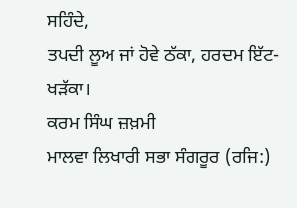ਸਹਿੰਦੇ,
ਤਪਦੀ ਲੂਅ ਜਾਂ ਹੋਵੇ ਠੱਕਾ, ਹਰਦਮ ਇੱਟ-ਖੜੱਕਾ।
ਕਰਮ ਸਿੰਘ ਜ਼ਖ਼ਮੀ
ਮਾਲਵਾ ਲਿਖਾਰੀ ਸਭਾ ਸੰਗਰੂਰ (ਰਜਿ:)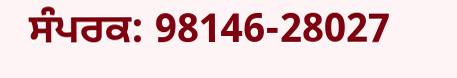ਸੰਪਰਕ: 98146-28027